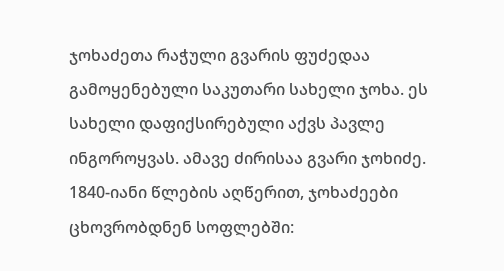ჯოხაძეთა რაჭული გვარის ფუძედაა გამოყენებული საკუთარი სახელი ჯოხა. ეს სახელი დაფიქსირებული აქვს პავლე ინგოროყვას. ამავე ძირისაა გვარი ჯოხიძე.
1840-იანი წლების აღწერით, ჯოხაძეები ცხოვრობდნენ სოფლებში: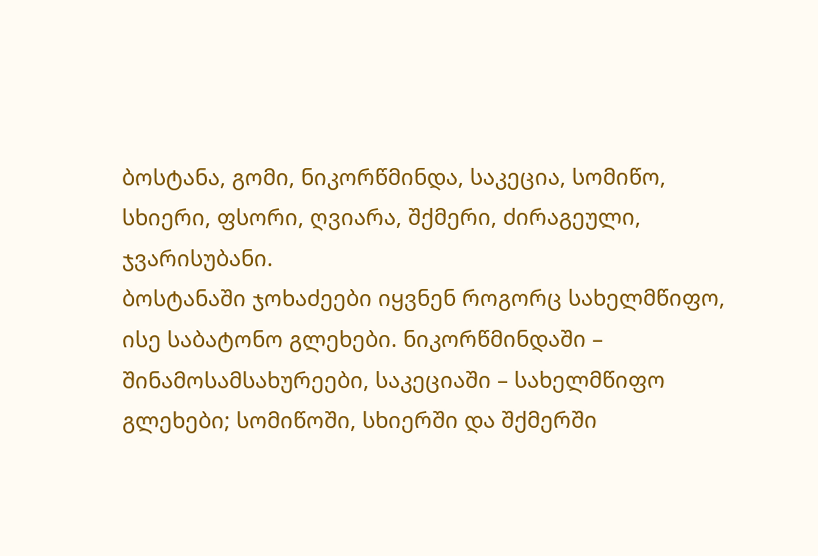ბოსტანა, გომი, ნიკორწმინდა, საკეცია, სომიწო, სხიერი, ფსორი, ღვიარა, შქმერი, ძირაგეული, ჯვარისუბანი.
ბოსტანაში ჯოხაძეები იყვნენ როგორც სახელმწიფო, ისე საბატონო გლეხები. ნიკორწმინდაში – შინამოსამსახურეები, საკეციაში – სახელმწიფო გლეხები; სომიწოში, სხიერში და შქმერში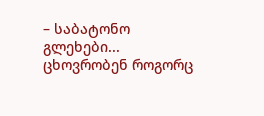– საბატონო გლეხები... ცხოვრობენ როგორც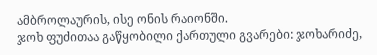ამბროლაურის, ისე ონის რაიონში.
ჯოხ ფუძითაა გაწყობილი ქართული გვარები: ჯოხარიძე,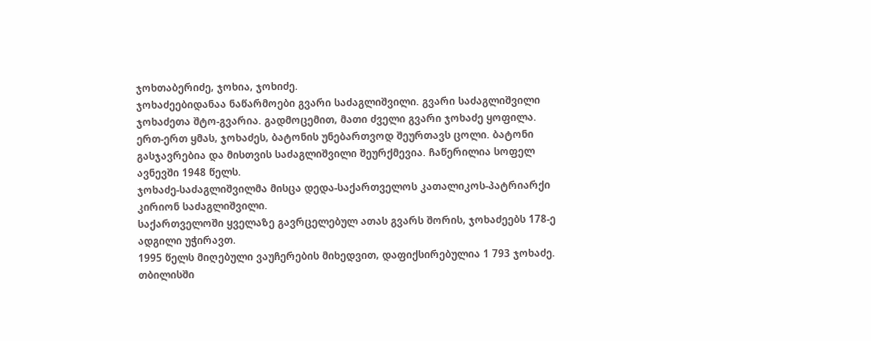ჯოხთაბერიძე, ჯოხია, ჯოხიძე.
ჯოხაძეებიდანაა ნაწარმოები გვარი საძაგლიშვილი. გვარი საძაგლიშვილი ჯოხაძეთა შტო-გვარია. გადმოცემით, მათი ძველი გვარი ჯოხაძე ყოფილა. ერთ-ერთ ყმას, ჯოხაძეს, ბატონის უნებართვოდ შეურთავს ცოლი. ბატონი გასჯავრებია და მისთვის საძაგლიშვილი შეურქმევია. ჩაწერილია სოფელ ავნევში 1948 წელს.
ჯოხაძე-საძაგლიშვილმა მისცა დედა-საქართველოს კათალიკოს-პატრიარქი კირიონ საძაგლიშვილი.
საქართველოში ყველაზე გავრცელებულ ათას გვარს შორის, ჯოხაძეებს 178-ე ადგილი უჭირავთ.
1995 წელს მიღებული ვაუჩერების მიხედვით, დაფიქსირებულია 1 793 ჯოხაძე. თბილისში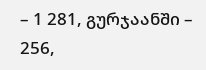– 1 281, გურჯაანში – 256,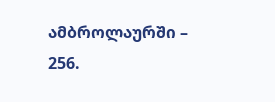ამბროლაურში – 256.